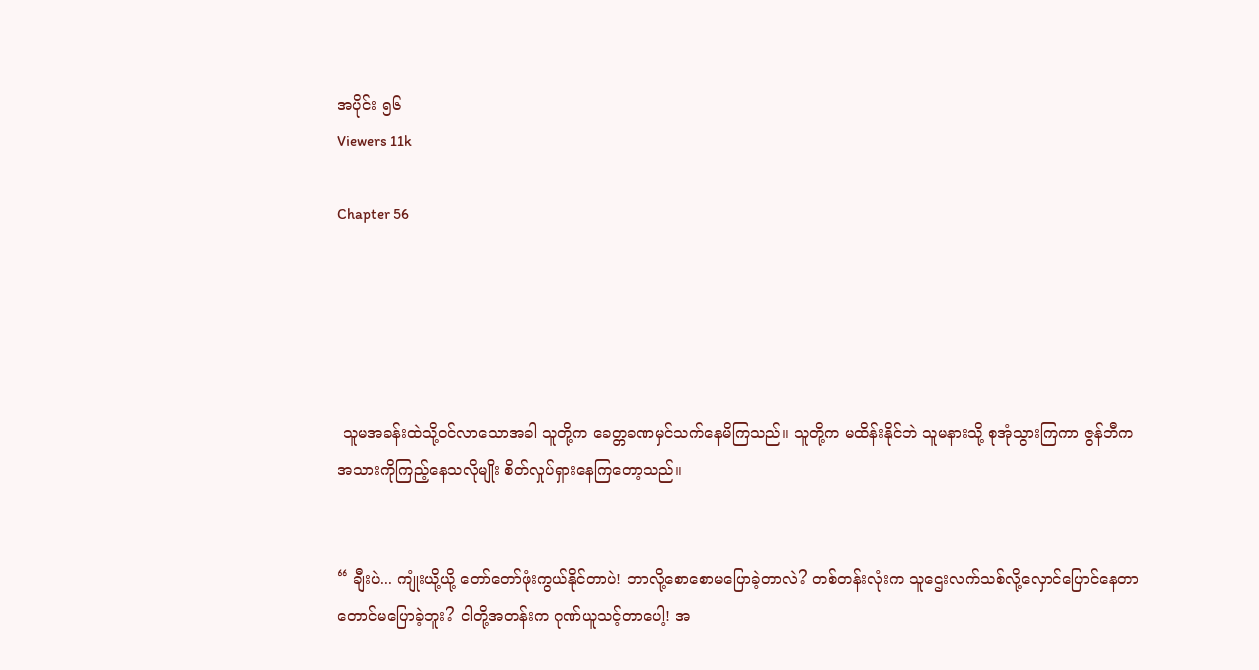အပိုင်း ၅၆
Viewers 11k

Chapter 56





 သူမအခန်းထဲသို့ဝင်လာသောအခါ သူတို့က ခေတ္တခဏမှင်သက်နေမိကြသည်။ သူတို့က မထိန်းနိုင်ဘဲ သူမနားသို့ စုအုံသွားကြကာ ဇွန်ဘီက အသားကိုကြည့်နေသလိုမျိုး စိတ်လှုပ်ရှားနေကြတော့သည်။


“ ချီးပဲ... ကျုံးယို့ယို့ တော်တော်ဖုံးကွယ်နိုင်တာပဲ! ဘာလို့စောစောမပြောခဲ့တာလဲ? တစ်တန်းလုံးက သူဌေးလက်သစ်လို့လှောင်ပြောင်နေတာတောင်မပြောခဲ့ဘူး? ငါတို့အတန်းက ဂုဏ်ယူသင့်တာပေါ့! အ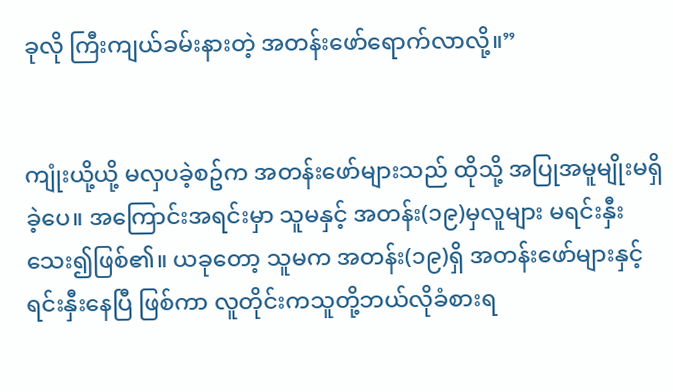ခုလို ကြီးကျယ်ခမ်းနားတဲ့ အတန်းဖော်ရောက်လာလို့။”


ကျုံးယို့ယို့ မလှပခဲ့စဥ်က အတန်းဖော်များသည် ထိုသို့ အပြုအမူမျိုးမရှိခဲ့ပေ။ အကြောင်းအရင်းမှာ သူမနှင့် အတန်း(၁၉)မှလူများ မရင်းနှီးသေး၍ဖြစ်၏။ ယခုတော့ သူမက အတန်း(၁၉)ရှိ အတန်းဖော်များနှင့်ရင်းနှီးနေပြီ ဖြစ်ကာ လူတိုင်းကသူတို့ဘယ်လိုခံစားရ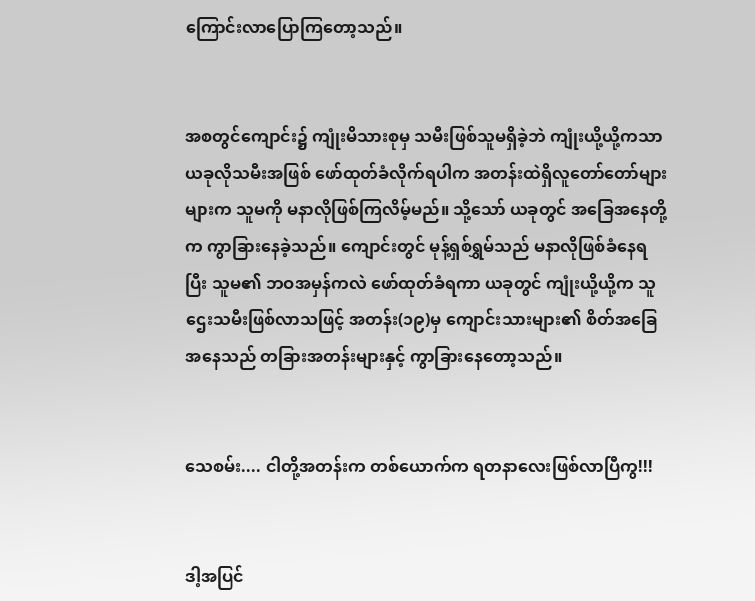ကြောင်းလာပြောကြတော့သည်။


အစတွင်ကျောင်း၌ ကျုံးမိသားစုမှ သမီးဖြစ်သူမရှိခဲ့ဘဲ ကျုံးယို့ယို့ကသာ ယခုလိုသမီးအဖြစ် ဖော်ထုတ်ခံလိုက်ရပါက အတန်းထဲရှိလူတော်တော်များများက သူမကို မနာလိုဖြစ်ကြလိမ့်မည်။ သို့သော် ယခုတွင် အခြေအနေတို့က ကွာခြားနေခဲ့သည်။ ကျောင်းတွင် မုန့်ရှစ်ရွှမ်သည် မနာလိုဖြစ်ခံနေရပြီး သူမ၏ ဘဝအမှန်ကလဲ ဖော်ထုတ်ခံရကာ ယခုတွင် ကျုံးယို့ယို့က သူဌေးသမီးဖြစ်လာသဖြင့် အတန်း(၁၉)မှ ကျောင်းသားများ၏ စိတ်အခြေအနေသည် တခြားအတန်းများနှင့် ကွာခြားနေတော့သည်။


သေစမ်း.... ငါတို့အတန်းက တစ်ယောက်က ရတနာလေးဖြစ်လာပြီကွ!!!


ဒါ့အပြင်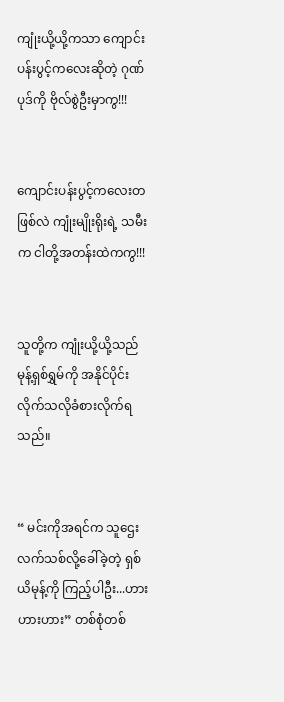ကျုံးယို့ယို့ကသာ ကျောင်းပန်းပွင့်ကလေးဆိုတဲ့ ဂုဏ်ပုဒ်ကို ဗိုလ်စွဲဦးမှာကွ!!!


ကျောင်းပန်းပွင့်ကလေးတဖြစ်လဲ ကျုံးမျိုးရိုးရဲ့ သမီးက ငါတို့အတန်းထဲကကွ!!!


သူတို့က ကျုံးယို့ယို့သည် မုန့်ရှစ်ရွှမ်ကို အနိုင်ပိုင်းလိုက်သလိုခံစားလိုက်ရသည်။


“ မင်းကိုအရင်က သူဌေးလက်သစ်လို့ခေါ်ခဲ့တဲ့ ရှစ်ယိမုန့်ကို ကြည့်ပါဦး...ဟားဟားဟား” တစ်စုံတစ်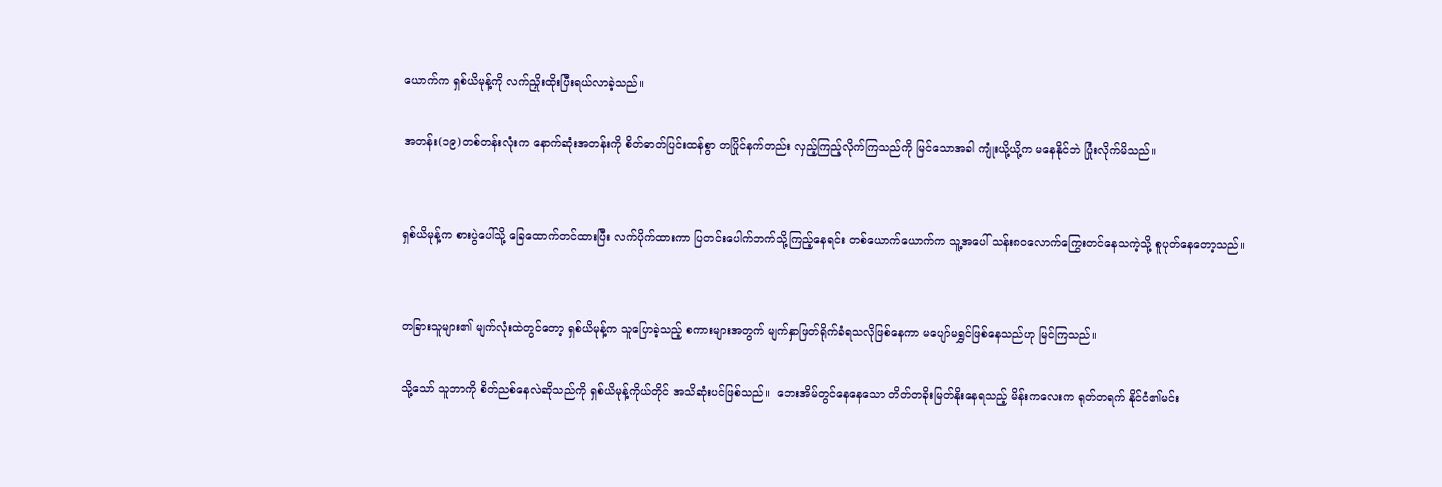ယောက်က ရှစ်ယိမုန့်ကို လက်ညှိုးထိုးပြီးရယ်လာခဲ့သည်။

အတန်း(၁၉)တစ်တန်းလုံးက နောက်ဆုံးအတန်းကို စိတ်ဓာတ်ပြင်းထန်စွာ တပြိုင်နက်တည်း လှည့်ကြည့်လိုက်ကြသည်ကို မြင်သောအခါ ကျုံးယို့ယို့က မနေနိုင်ဘဲ ပြုံးလိုက်မိသည်။


ရှစ်ယိမုန့်က စားပွဲပေါ်သို့ ခြေထောက်တင်ထားပြီး လက်ပိုက်ထားကာ ပြတင်းပေါက်ဘက်သို့ကြည့်နေရင်း တစ်ယောက်ယောက်က သူ့အပေါ် သန်း၈၀လောက်ကြွေးတင်နေသကဲ့သို့ စူပုတ်နေတော့သည်။


တခြားသူများ၏ မျက်လုံးထဲတွင်တော့ ရှစ်ယိမုန့်က သူပြောခဲ့သည့် စကားများအတွက် မျက်နှာဖြတ်ရိုက်ခံရသလိုဖြစ်နေကာ မပျော်မရွှင်ဖြစ်နေသည်ဟု မြင်ကြသည်။

သို့သော် သူဘာကို စိတ်ညစ်နေလဲဆိုသည်ကို ရှစ်ယိမုန့်ကိုယ်တိုင် အသိဆုံးပင်ဖြစ်သည်။  ဘေးအိမ်တွင်နေနေသော တိတ်တခိုးမြတ်နိုးနေရသည့် မိန်းကလေးက ရုတ်တရက် နိုင်ငံ၏မင်း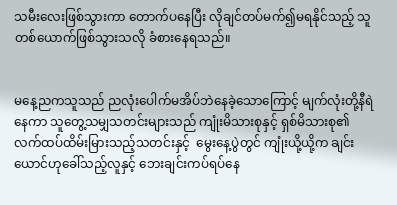သမီးလေးဖြစ်သွားကာ တောက်ပနေပြီး လိုချင်တပ်မက်၍မရနိုင်သည့် သူတစ်ယောက်ဖြစ်သွားသလို ခံစားနေရသည်။


မနေ့ညကသူသည် ညလုံးပေါက်မအိပ်ဘဲနေခဲ့သောကြောင့် မျက်လုံးတို့နီရဲနေကာ သူတွေ့သမျှသတင်းများသည် ကျုံးမိသားစုနှင့် ရှစ်မိသားစု၏ လက်ထပ်ထိမ်းမြားသည့်သတင်းနှင့်  မွေးနေ့ပွဲတွင် ကျုံးယို့ယို့က ချင်းယောင်ဟုခေါ်သည့်လူနှင့် ဘေးချင်းကပ်ရပ်နေ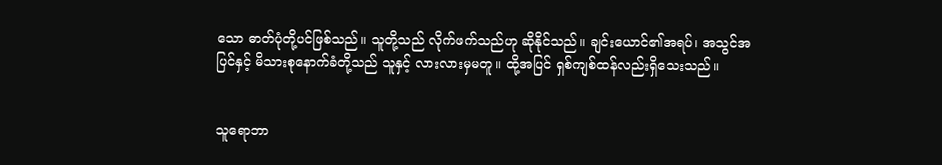သော ဓာတ်ပုံတို့ပင်ဖြစ်သည်။ သူတို့သည် လိုက်ဖက်သည်ဟု ဆိုနိုင်သည်။ ချင်းယောင်၏အရပ်၊ အသွင်အပြင်နှင့် မိသားစုနောက်ခံတို့သည် သူနှင့် လားလားမှမတူ။ ထို့အပြင် ရှစ်ကျစ်ထန်လည်းရှိသေးသည်။


သူရောဘာ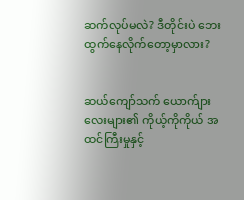ဆက်လုပ်မလဲ? ဒီတိုင်းပဲ ဘေးထွက်နေလိုက်တော့မှာလား?


ဆယ်ကျော်သက် ယောက်ျားလေးများ၏ ကိုယ့်ကိုကိုယ် အထင်ကြီးမှုနှင့်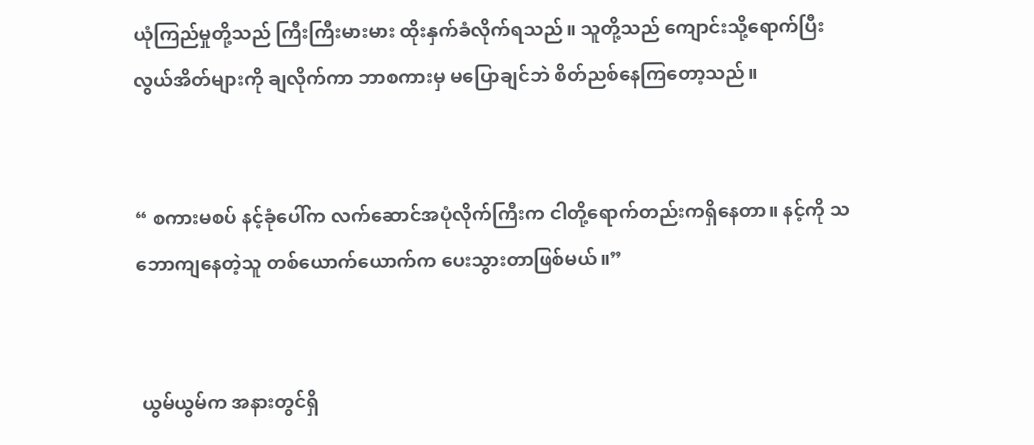ယုံကြည်မှုတို့သည် ကြီးကြီးမားမား ထိုးနှက်ခံလိုက်ရသည်။ သူတို့သည် ကျောင်းသို့ရောက်ပြီး လွယ်အိတ်များကို ချလိုက်ကာ ဘာစကားမှ မပြောချင်ဘဲ စိတ်ညစ်နေကြတော့သည်။


“ စကားမစပ် နင့်ခုံပေါ်က လက်ဆောင်အပုံလိုက်ကြီးက ငါတို့ရောက်တည်းကရှိနေတာ။ နင့်ကို သဘောကျနေတဲ့သူ တစ်ယောက်ယောက်က ပေးသွားတာဖြစ်မယ်။”


 ယွမ်ယွမ်က အနားတွင်ရှိ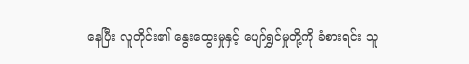နေပြီး လူတိုင်း၏ နွေးထွေးမှုနှင့် ပျော်ရွှင်မှုတို့ကို ခံစားရင်း သူ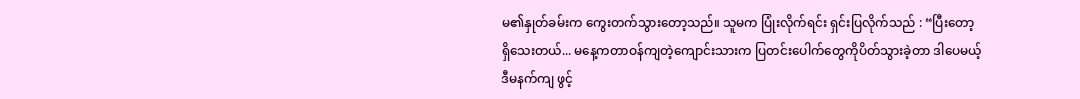မ၏နှုတ်ခမ်းက ကွေးတက်သွား‌တော့သည်။ သူမက ပြုံးလိုက်ရင်း ရှင်းပြလိုက်သည် : “ပြီးတော့ရှိသေးတယ်... မနေ့ကတာဝန်ကျတဲ့ကျောင်းသားက ပြတင်းပေါက်တွေကိုပိတ်သွားခဲ့တာ ဒါပေမယ့် ဒီမနက်ကျ ဖွင့်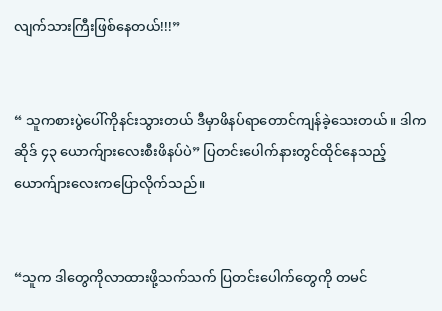လျက်သားကြီးဖြစ်နေတယ်!!!”


“ သူကစားပွဲပေါ်ကိုနင်းသွားတယ် ဒီမှာဖိနပ်ရာတောင်ကျန်ခဲ့သေးတယ်။ ဒါက ဆိုဒ် ၄၃ ယောက်ျားလေးစီးဖိနပ်ပဲ” ပြတင်းပေါက်နားတွင်ထိုင်နေသည့် ယောက်ျားလေးကပြောလိုက်သည်။


“သူက ဒါတွေကိုလာထားဖို့သက်သက် ပြတင်းပေါက်တွေကို တမင်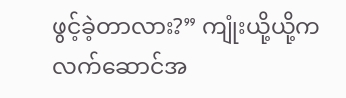ဖွင့်ခဲ့တာလား?” ကျုံးယို့ယို့က လက်ဆောင်အ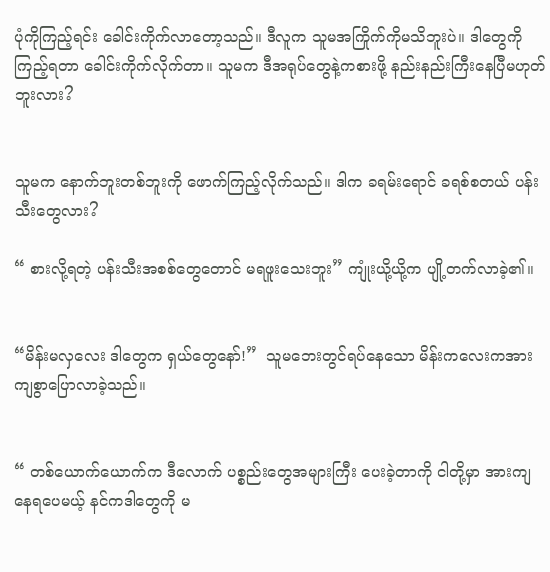ပုံကိုကြည့်ရင်း ခေါင်းကိုက်လာတော့သည်။ ဒီလူက သူမအကြိုက်ကိုမသိဘူးပဲ။ ဒါတွေကိုကြည့်ရတာ ခေါင်းကိုက်လိုက်တာ။ သူမက ဒီအရုပ်တွေနဲ့ကစားဖို့ နည်းနည်းကြီးနေပြီမဟုတ်ဘူးလား?


သူမက နောက်ဘူးတစ်ဘူးကို ဖောက်ကြည့်လိုက်သည်။ ဒါက ခရမ်းရောင် ခရစ်စတယ် ပန်းသီးတွေလား?

“ စားလို့ရတဲ့ ပန်းသီးအစစ်တွေတောင် မရဖူးသေးဘူး” ကျုံးယို့ယို့က ပျို့တက်လာခဲ့၏။


“မိန်းမလှလေး ဒါတွေက ရှယ်တွေနော်!”  သူမဘေးတွင်ရပ်နေသော မိန်းကလေးကအားကျစွာပြောလာခဲ့သည်။


“ တစ်ယောက်ယောက်က ဒီလောက် ပစ္စည်းတွေအများကြီး ပေးခဲ့တာကို ငါတို့မှာ အားကျနေရပေမယ့် နင်ကဒါတွေကို မ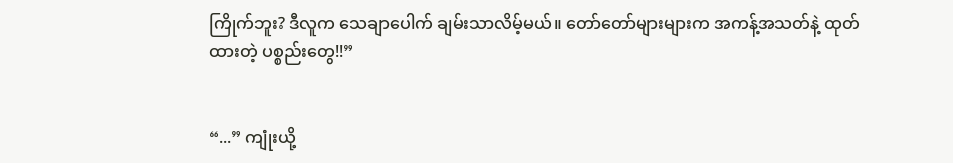ကြိုက်ဘူး? ဒီလူက သေချာပေါက် ချမ်းသာလိမ့်မယ်။ တော်တော်များများက အကန့်အသတ်နဲ့ ထုတ်ထားတဲ့ ပစ္စည်းတွေ!!”


“...” ကျုံးယို့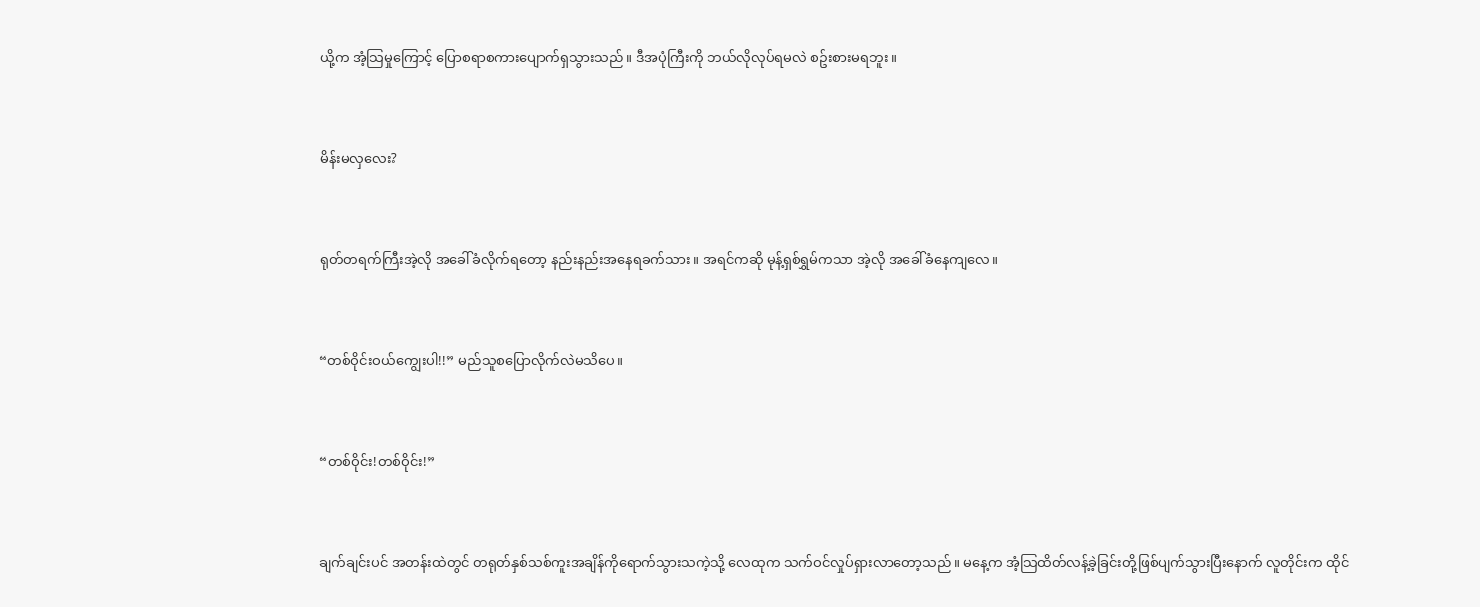ယို့က အံ့သြမှုကြောင့် ပြောစရာစကားပျောက်ရှသွားသည်။ ဒီအပုံကြီးကို ဘယ်လိုလုပ်ရမလဲ စဥ်းစားမရဘူး။


မိန်းမလှလေး?


ရုတ်တရက်ကြီးအဲ့လို အခေါ်ခံလိုက်ရတော့ နည်းနည်းအနေရခက်သား။ အရင်ကဆို မုန့်ရှစ်ရွှမ်ကသာ အဲ့လို အခေါ်ခံနေကျလေ။


“တစ်ဝိုင်းဝယ်ကျွေးပါ!!” မည်သူစပြောလိုက်လဲမသိပေ။


“တစ်ဝိုင်း!တစ်ဝိုင်း!”


ချက်ချင်းပင် အတန်းထဲတွင် တရုတ်နှစ်သစ်ကူးအချိန်ကိုရောက်သွားသကဲ့သို့ လေထုက သက်ဝင်လှုပ်ရှားလာတော့သည်။ မနေ့က အံ့သြထိတ်လန့်ခဲ့ခြင်းတို့ဖြစ်ပျက်သွားပြီးနောက် လူတိုင်းက ထိုင်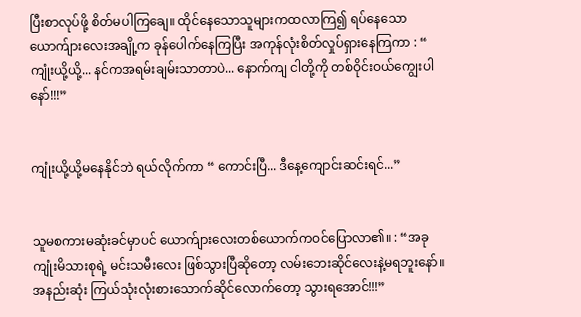ပြီးစာလုပ်ဖို့ စိတ်မပါကြချေ။ ထိုင်နေသောသူများကထလာကြ၍ ရပ်နေသောယောက်ျားလေးအချို့က ခုန်ပေါက်နေကြပြီး အကုန်လုံးစိတ်လှုပ်ရှားနေကြကာ : “ ကျုံးယို့ယို့... နင်ကအရမ်းချမ်းသာတာပဲ... နောက်ကျ ငါတို့ကို တစ်ဝိုင်းဝယ်ကျွေးပါနော်!!!”


ကျုံးယို့ယို့မနေနိုင်ဘဲ ရယ်လိုက်ကာ “ ကောင်းပြီ... ဒီနေ့ကျောင်းဆင်းရင်...”


သူမစကားမဆုံးခင်မှာပင် ယောက်ျားလေးတစ်ယောက်ကဝင်ပြောလာ၏။ : “အခု ကျုံးမိသားစုရဲ့ မင်းသမီးလေး ဖြစ်သွားပြီဆိုတော့ လမ်းဘေးဆိုင်လေးနဲ့မရဘူးနော်။ အနည်းဆုံး ကြယ်သုံးလုံးစားသောက်ဆိုင်လောက်တော့ သွားရအောင်!!!”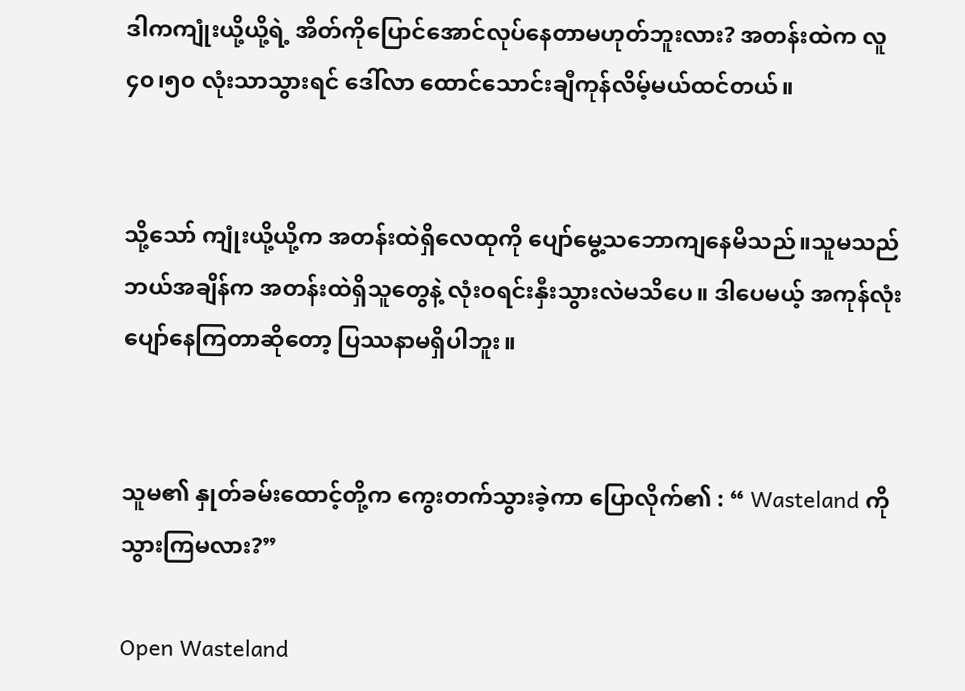ဒါကကျုံးယို့ယို့ရဲ့ အိတ်ကိုပြောင်အောင်လုပ်နေတာမဟုတ်ဘူးလား? အတန်းထဲက လူ ၄၀၊၅၀ လုံးသာသွားရင် ဒေါ်လာ ထောင်သောင်းချီကုန်လိမ့်မယ်ထင်တယ်။


သို့သော် ကျုံးယို့ယို့က အတန်းထဲရှိလေထုကို ပျော်မွေ့သဘောကျနေမိသည်။သူမသည်  ဘယ်အချိန်က အတန်းထဲရှိသူတွေနဲ့ လုံးဝရင်းနှီးသွားလဲမသိပေ။ ဒါပေမယ့် အကုန်လုံးပျော်နေကြတာဆိုတော့ ပြဿနာမရှိပါဘူး။


သူမ၏ နှုတ်ခမ်းထောင့်တို့က ကွေးတက်သွားခဲ့ကာ ပြောလိုက်၏ : “ Wasteland ကိုသွားကြမလား?”

Open Wasteland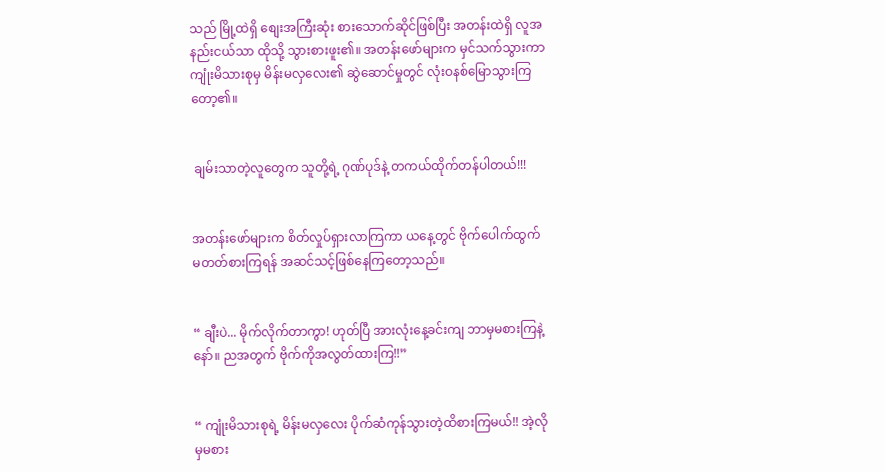သည် မြို့ထဲရှိ စျေးအကြီးဆုံး စားသောက်ဆိုင်ဖြစ်ပြီး အတန်းထဲရှိ လူအနည်းငယ်သာ ထိုသို့ သွားစားဖူး၏။ အတန်းဖော်များက မှင်သက်သွားကာ ကျုံးမိသားစုမှ မိန်းမလှလေး၏ ဆွဲဆောင်မှုတွင် လုံးဝနစ်မြောသွားကြတော့၏။


 ချမ်းသာတဲ့လူတွေက သူတို့ရဲ့ ဂုဏ်ပုဒ်နဲ့ တကယ်ထိုက်တန်ပါတယ်!!!


အတန်းဖော်များက စိတ်လှုပ်ရှားလာကြကာ ယနေ့တွင် ဗိုက်ပေါက်ထွက်မတတ်စားကြရန် အဆင်သင့်ဖြစ်နေကြတော့သည်။


“ ချီးပဲ... မိုက်လိုက်တာကွာ! ဟုတ်ပြီ အားလုံးနေ့ခင်းကျ ဘာမှမစားကြနဲ့နော်။ ညအတွက် ဗိုက်ကိုအလွတ်ထားကြ!!”


“ ကျုံးမိသားစုရဲ့ မိန်းမလှလေး ပိုက်ဆံကုန်သွားတဲ့ထိစားကြမယ်!! အဲ့လိုမှမစား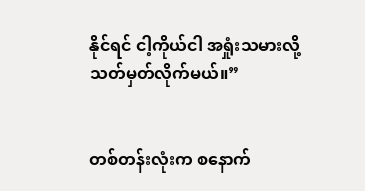နိုင်ရင် ငါ့ကိုယ်ငါ အရှုံးသမားလို့ သတ်မှတ်လိုက်မယ်။”


တစ်တန်းလုံးက စနောက်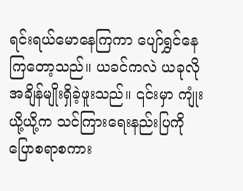ရင်းရယ်မောနေကြကာ ပျော်ရွှင်နေကြတော့သည်။ ယခင်ကလဲ ယခုလိုအချိန်မျိုးရှိခဲ့ဖူးသည်။ ၎င်းမှာ ကျုံးယို့ယို့က သင်ကြားရေးနည်းပြကို ပြောစရာစကား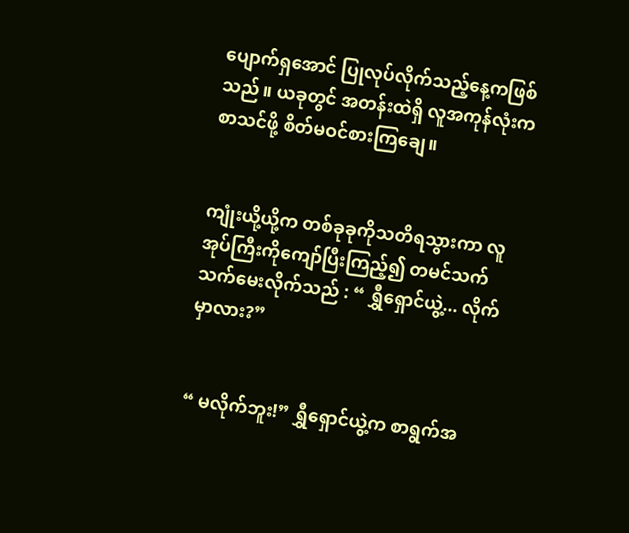ပျောက်ရှအောင် ပြုလုပ်လိုက်သည့်နေ့ကဖြစ်သည်။ ယခုတွင် အတန်းထဲရှိ လူအကုန်လုံးက စာသင်ဖို့ စိတ်မဝင်စားကြချေ။


ကျုံးယို့ယို့က တစ်ခုခုကိုသတိရသွားကာ လူအုပ်ကြီးကိုကျော်ပြီးကြည့်၍ တမင်သက်သက်မေးလိုက်သည် : “ ရွှီရှောင်ယွဲ့... လိုက်မှာလား?”


“ မလိုက်ဘူး!” ရွှီ‌ရှောင်ယွဲ့က စာရွက်အ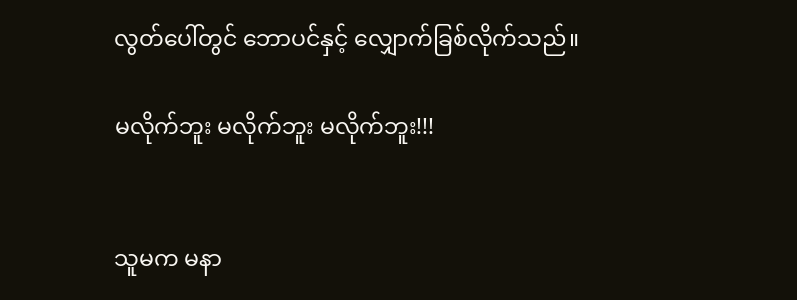လွတ်ပေါ်တွင် ဘောပင်နှင့် လျှောက်ခြစ်လိုက်သည်။

မလိုက်ဘူး မလိုက်ဘူး မလိုက်ဘူး!!!


သူမက မနာ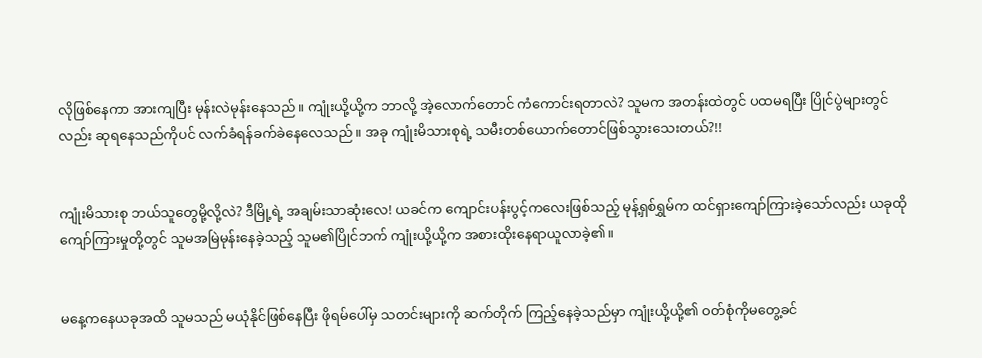လိုဖြစ်နေကာ အားကျပြီး မုန်းလဲမုန်းနေသည်။ ကျုံးယို့ယို့က ဘာလို့ အဲ့လောက်တောင် ကံကောင်းရတာလဲ? သူမက အတန်းထဲတွင် ပထမရပြီး ပြိုင်ပွဲများတွင်လည်း ဆုရနေသည်ကိုပင် လက်ခံရန်ခက်ခဲနေလေသည်။ အခု ကျုံးမိသားစုရဲ့ သမီးတစ်ယောက်တောင်ဖြစ်သွားသေးတယ်?!!


ကျုံးမိသားစု ဘယ်သူတွေမို့လို့လဲ? ဒီမြို့ရဲ့ အချမ်းသာဆုံးလေ! ယခင်က ကျောင်းပန်းပွင့်ကလေးဖြစ်သည့် မုန့်ရှစ်ရွှမ်က ထင်ရှားကျော်ကြားခဲ့သော်လည်း ယခုထိုကျော်ကြားမှုတို့တွင် သူမအမြဲမုန်းနေခဲ့သည့် သူမ၏ပြိုင်ဘက် ကျုံးယို့ယို့က အစားထိုးနေရာယူလာခဲ့၏။


မနေ့ကနေယခုအထိ သူမသည် မယုံနိုင်ဖြစ်နေပြီး ဖိုရမ်ပေါ်မှ သတင်းများကို ဆက်တိုက် ကြည့်နေခဲ့သည်မှာ ကျုံးယို့ယို့၏ ဝတ်စုံကိုမတွေ့ခင်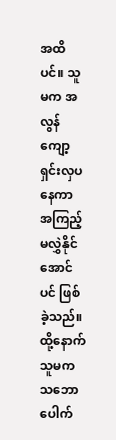အထိပင်။ သူမက အလွန် ကျော့ရှင်းလှပနေကာ အကြည့်မလွှဲနိုင်အောင်ပင် ဖြစ်ခဲ့သည်။ ထို့နောက် သူမက သဘောပေါက်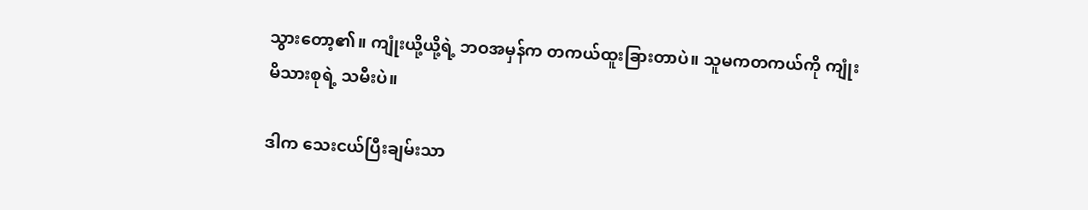သွားတော့၏။ ကျုံးယို့ယို့ရဲ့ ဘဝအမှန်က တကယ်ထူးခြားတာပဲ။ သူမကတကယ်ကို ကျုံးမိသားစုရဲ့ သမီးပဲ။

ဒါက သေးငယ်ပြီးချမ်းသာ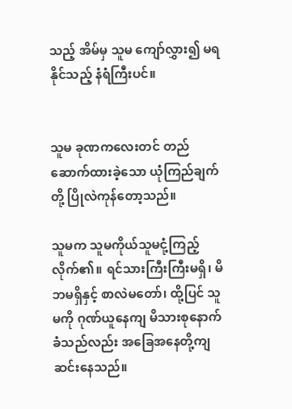သည့် အိမ်မှ သူမ ကျော်လွှား၍ မရနိုင်သည့် နံရံကြီးပင်။


သူမ ခုဏကလေးတင် တည်ဆောက်ထားခဲ့သော ယုံကြည်ချက်တို့ ပြိုလဲကုန်တော့သည်။

သူမက သူမကိုယ်သူမငုံ့ကြည့်လိုက်၏။ ရင်သားကြီးကြီးမရှိ၊ မိဘမရှိနှင့် စာလဲမတော်၊ ထို့ပြင် သူမကို ဂုဏ်ယူနေကျ မိသားစုနောက်ခံသည်လည်း အခြေအနေတို့ကျဆင်းနေသည်။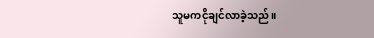သူမကငိုချင်လာခဲ့သည်။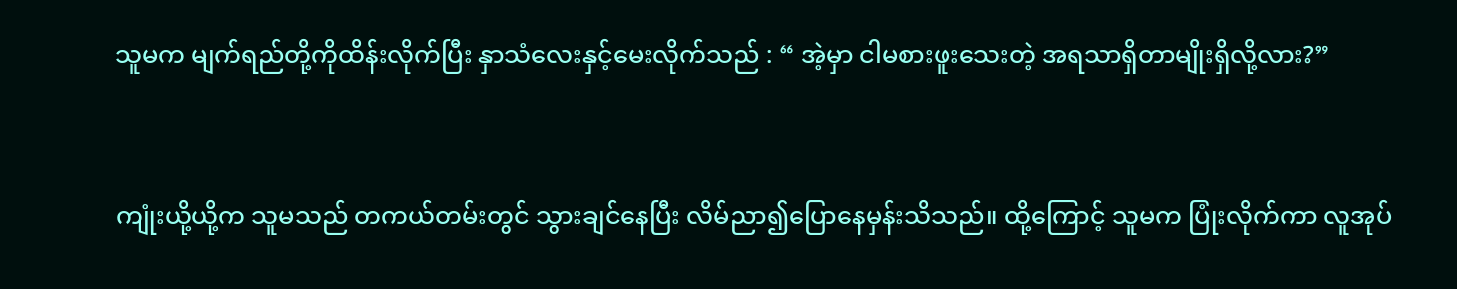သူမက မျက်ရည်တို့ကိုထိန်းလိုက်ပြီး နှာသံလေးနှင့်မေးလိုက်သည် : “ အဲ့မှာ ငါမစားဖူးသေးတဲ့ အရသာရှိတာမျိုးရှိလို့လား?”


ကျုံးယို့ယို့က သူမသည် တကယ်တမ်းတွင် သွားချင်နေပြီး လိမ်ညာ၍ပြောနေမှန်းသိသည်။ ထို့ကြောင့် သူမက ပြုံးလိုက်ကာ လူအုပ်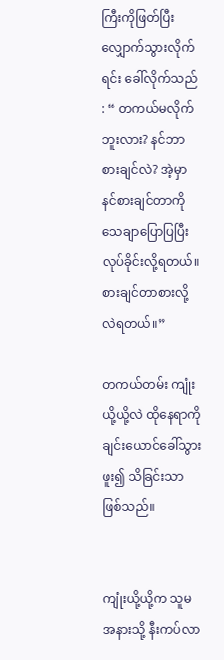ကြီးကိုဖြတ်ပြီး လျှောက်သွားလိုက်ရင်း ခေါ်လိုက်သည် : “ တကယ်မလိုက်ဘူးလား? နင်ဘာစားချင်လဲ? အဲ့မှာ နင်စားချင်တာကို သေချာပြောပြပြီး လုပ်ခိုင်းလို့ရတယ်။ စားချင်တာစားလို့လဲရတယ်။”

တကယ်တမ်း ကျုံးယို့ယို့လဲ ထိုနေရာကို ချင်းယောင်ခေါ်သွားဖူး၍ သိခြင်းသာဖြစ်သည်။


ကျုံးယို့ယို့က သူမအနားသို့ နီးကပ်လာ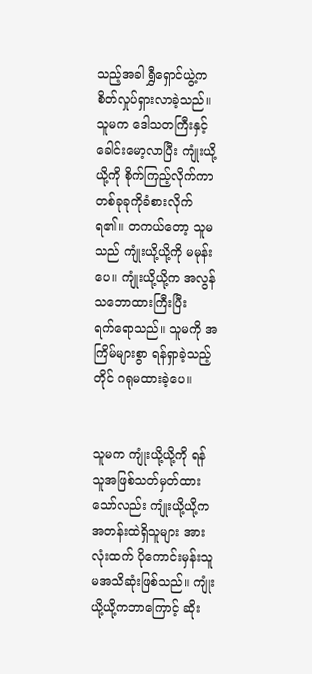သည့်အခါ ရွှီရှောင်ယွဲ့က စိတ်လှုပ်ရှားလာခဲ့သည်။ သူမက ဒေါသတကြီးနှင့် ခေါင်းမော့လာပြီး ကျုံးယို့ယို့ကို စိုက်ကြည့်လိုက်ကာ တစ်ခုခုကိုခံစားလိုက်ရ၏။ တကယ်တော့ သူမသည် ကျုံးယို့ယို့ကို မမုန်းပေ။ ကျုံးယို့ယို့က အလွန်သဘောထားကြီးပြီးရက်‌ရောသည်။ သူမကို အကြိမ်များစွာ ရန်ရှာခဲ့သည့်တိုင် ဂရုမထားခဲ့ပေ။


သူမက ကျုံးယို့ယို့ကို ရန်သူအဖြစ်သတ်မှတ်ထားသော်လည်း ကျုံးယို့ယို့က အတန်းထဲရှိသူများ အားလုံးထက် ပိုကောင်းမှန်းသူမအသိဆုံးဖြစ်သည်။ ကျုံးယို့ယို့ကဘာကြောင့် ဆိုး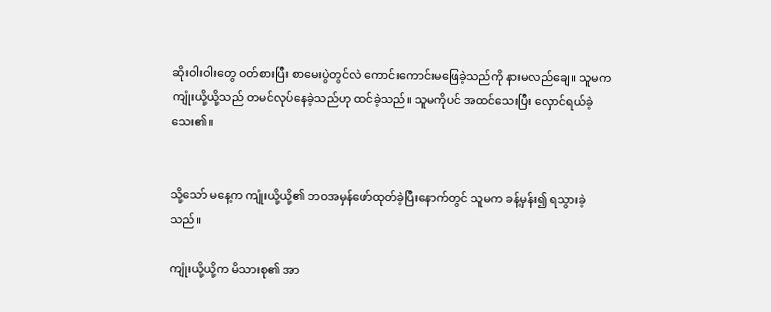ဆိုးဝါးဝါးတွေ ဝတ်စားပြီး စာမေးပွဲတွင်လဲ ကောင်းကောင်းမဖြေခဲ့သည်ကို နားမလည်ချေ။ သူမက ကျုံးယို့ယို့သည် တမင်လုပ်နေခဲ့သည်ဟု ထင်ခဲ့သည်။ သူမကိုပင် အထင်သေးပြီး လှောင်ရယ်ခဲ့သေး၏။


သို့သော် မနေ့က ကျုံးယို့ယို့၏ ဘဝအမှန်ဖော်ထုတ်ခဲ့ပြီးနောက်တွင် သူမက ခန့်မှန်း၍ ရသွားခဲ့သည်။

ကျုံးယို့ယို့က မိသားစု၏ အာ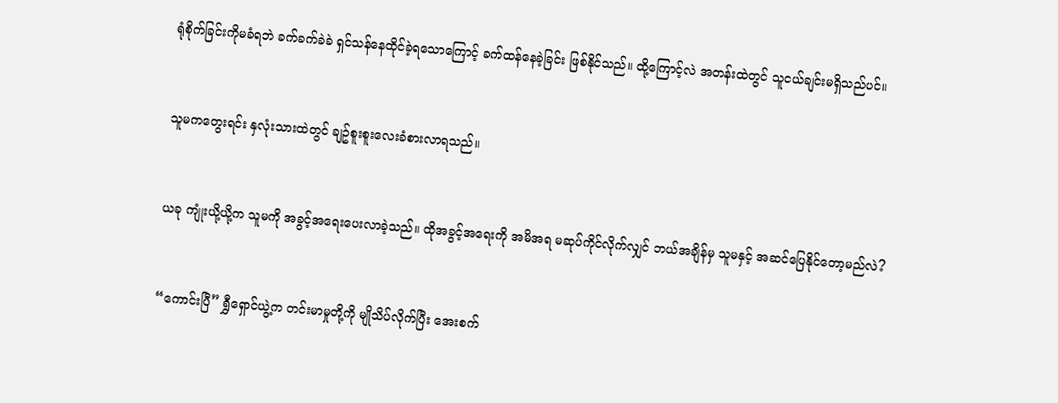ရုံစိုက်ခြင်းကိုမခံရဘဲ ခက်ခက်ခဲခဲ ရှင်သန်နေထိုင်ခဲ့ရသောကြောင့် ခက်ထန်နေခဲ့ခြင်း ဖြစ်နိုင်သည်။ ထို့ကြောင့်လဲ အတန်းထဲတွင် သူငယ်ချင်းမရှိသည်ပင်။


သူမကတွေးရင်း နှလုံးသားထဲတွင် ချဥ်စူးစူးလေးခံစားလာရသည်။


ယခု ကျုံးယို့ယို့က သူမကို အခွင့်အရေးပေးလာခဲ့သည်။ ထိုအခွင့်အ‌ရေးကို အမိအရ မဆုပ်ကိုင်လိုက်လျှင် ဘယ်အချိန်မှ သူမနှင့် အဆင်ပြေနိုင်တော့မည်လဲ?


“ကောင်းပြီ” ရွှီရှောင်ယွဲ့က တင်းမာမှုတို့ကို မျိုသိပ်လိုက်ပြီး အေးစက်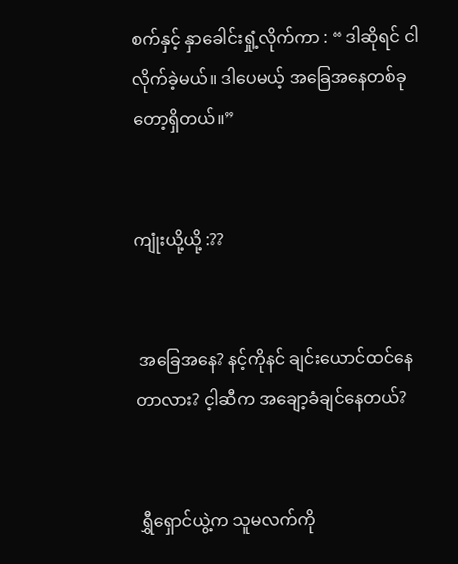စက်နှင့် နှာခေါင်းရှုံ့လိုက်ကာ : “ ဒါဆိုရင် ငါလိုက်ခဲ့မယ်။ ဒါပေမယ့် အခြေအနေတစ်ခုတော့ရှိတယ်။”


ကျုံးယို့ယို့ :??


 အခြေအနေ? နင့်ကိုနင် ချင်းယောင်ထင်နေတာလား? င့ါဆီက အချော့ခံချင်နေတယ်?


 ရွှီရှောင်ယွဲ့က သူမလက်ကို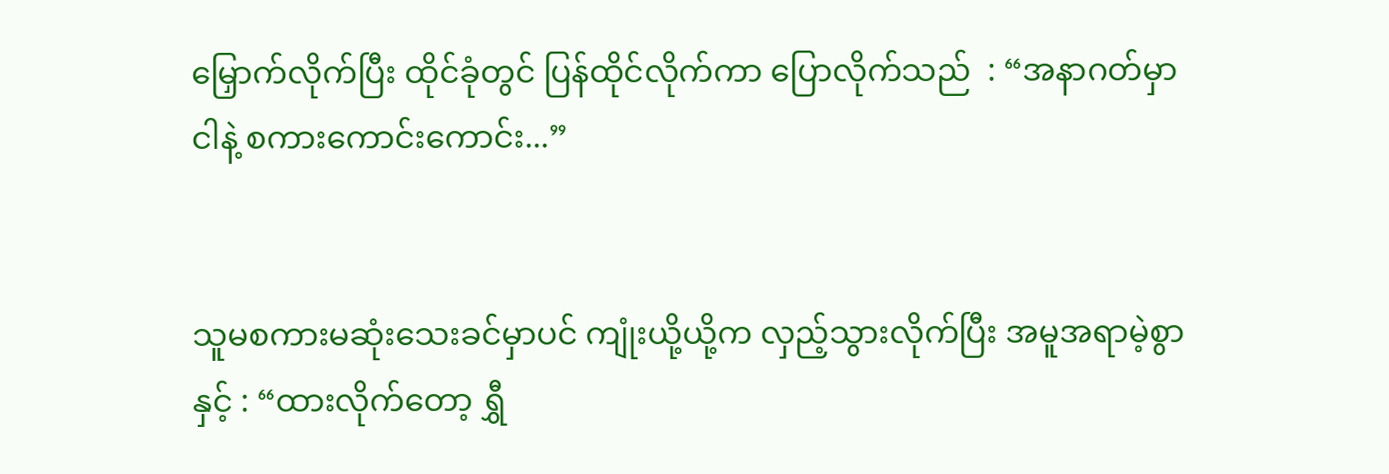မြှောက်လိုက်ပြီး ထိုင်ခုံတွင် ပြန်ထိုင်လိုက်ကာ ပြောလိုက်သည်  : “အနာဂတ်မှာ ငါနဲ့ စကားကောင်းကောင်း...”


သူမစကားမဆုံးသေးခင်မှာပင် ကျုံးယို့ယို့က လှည့်သွားလိုက်ပြီး အမူအရာမဲ့စွာနှင့် : “ထားလိုက်တော့ ရွှီ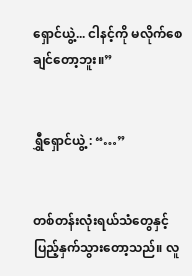ရှောင်ယွဲ့... ငါနင့်ကို မလိုက်စေချင်တော့ဘူး။”


ရွှီရှောင်ယွဲ့ : “…”


တစ်တန်းလုံးရယ်သံတွေနှင့် ပြည့်နှက်သွားတော့သည်။ လူ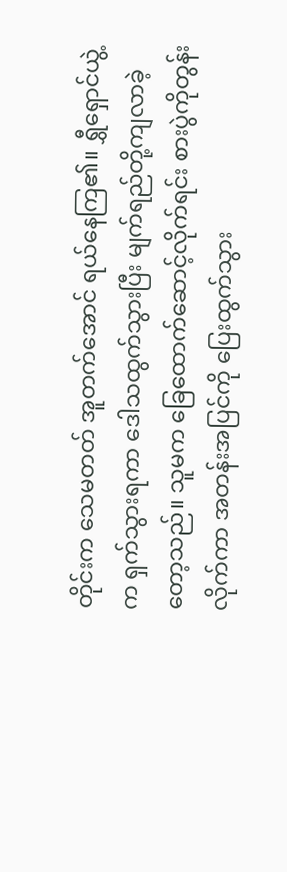တိုင်းက သေမတတ် အူတက်အောင် ရယ်နေကြ၏။ ရွှီရှောင်ယွဲ့က ရှက်သွားရကာ ဒေါသထွက်သွားပြီး မျက်ရည်တို့ကျလာခဲ့တော့သည်။ သူမက ခြေထောက်ဆောင့်လိုက်ရင်း စားပွဲကိုတွန်းလိုက်ကာ အတန်းအပြင်ကို ပြေးထွက်သွား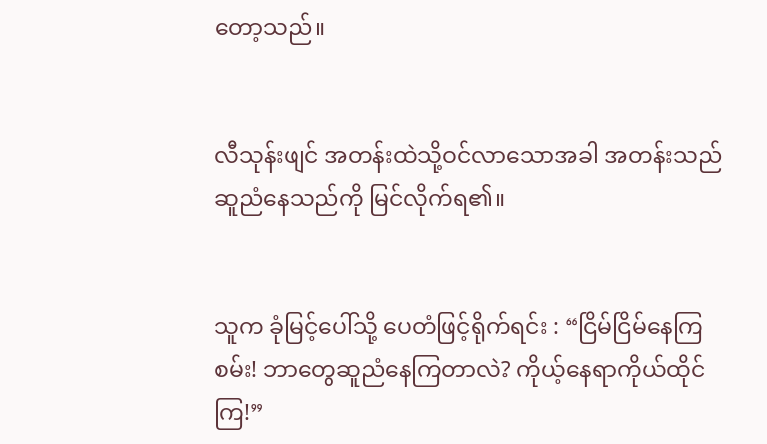တော့သည်။


လီသုန်းဖျင် အတန်းထဲသို့ဝင်လာသောအခါ အတန်းသည် ဆူညံနေသည်ကို မြင်လိုက်ရ၏။


သူက ခုံမြင့်ပေါ်သို့ ပေတံဖြင့်ရိုက်ရင်း : “ငြိမ်ငြိမ်နေကြစမ်း! ဘာတွေဆူညံနေကြတာလဲ? ကိုယ့်နေရာကိုယ်ထိုင်ကြ!”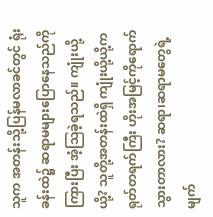သူက အတန်းသို့ပြန်မလာခင်တွင် ရုံးခန်းထဲ၌ ဆရာမများပြောနေသည်ကို ကြားပြီး အံ့သြခဲ့ရသည်။ ကျုံးယို့ယို့? သူတို့အတန်းထဲရှိ ကျုံးယို့ယို့က ရုတ်တရက်ကြီး ဟိုးအမြင့်ကိုရောက်သွားတာလား? ဆရာ၊ဆရာမတွေရဲ့ မျက်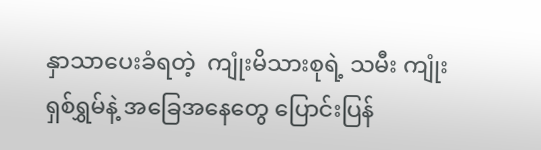နှာသာပေးခံရတဲ့  ကျုံးမိသားစုရဲ့ သမီး ကျုံးရှစ်ရွှမ်နဲ့ အခြေအနေတွေ ပြောင်းပြန်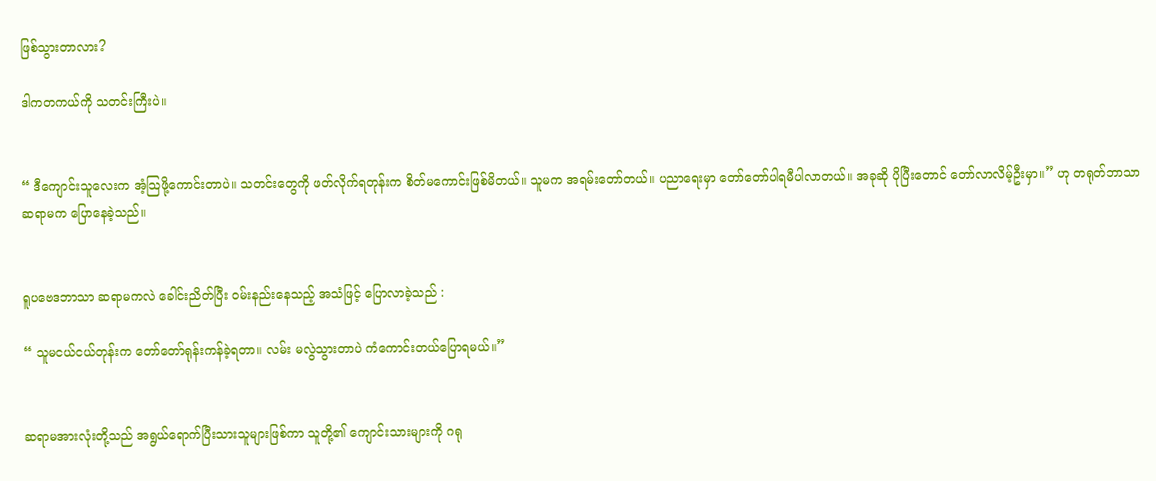ဖြစ်သွားတာလား?

ဒါကတကယ်ကို သတင်းကြီးပဲ။


“ ဒီကျောင်းသူလေးက အံ့သြဖို့ကောင်းတာပဲ။ သတင်းတွေကို ဖတ်လိုက်ရတုန်းက စိတ်မကောင်းဖြစ်မိတယ်။ သူမက အရမ်းတော်တယ်။ ပညာရေးမှာ တော်တော်ပါရမီပါလာတယ်။ အခုဆို ပိုပြီးတောင် တော်လာလိမ့်ဦးမှာ။” ဟု တရုတ်ဘာသာဆရာမက ပြောနေခဲ့သည်။


ရူပဗေဒဘာသာ ဆရာမကလဲ ခေါင်းညိတ်ပြီး ဝမ်းနည်းနေသည့် အသံဖြင့် ပြောလာခဲ့သည် :

“ သူမငယ်ငယ်တုန်းက တော်တော်ရုန်းကန်ခဲ့ရတာ။ လမ်း မလွဲသွားတာပဲ ကံကောင်းတယ်ပြောရမယ်။”


ဆရာမအားလုံးတို့သည် အရွယ်ရောက်ပြီးသားသူများဖြစ်ကာ သူတို့၏ ကျောင်းသားများကို ဂရု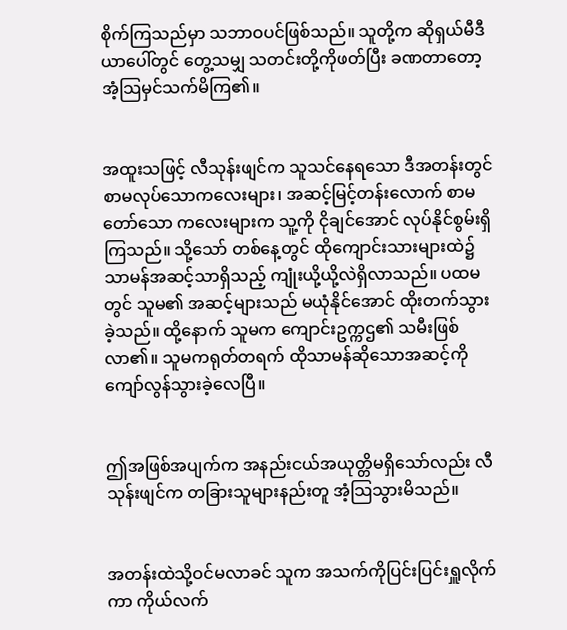စိုက်ကြသည်မှာ သဘာဝပင်ဖြစ်သည်။ သူတို့က ဆိုရှယ်မီဒီယာပေါ်တွင် တွေ့သမျှ သတင်းတို့ကိုဖတ်ပြီး ခဏတာတော့ အံ့သြမှင်သက်မိကြ၏။


အထူးသဖြင့် လီသုန်းဖျင်က သူသင်နေရသော ဒီအတန်းတွင် စာမလုပ်သောကလေးများ၊ အဆင့်မြင့်တန်းလောက် စာမတော်သော ကလေးများက သူ့ကို ငိုချင်အောင် လုပ်နိုင်စွမ်းရှိကြသည်။ သို့သော် တစ်နေ့တွင် ထိုကျောင်းသားများထဲ၌ သာမန်အဆင့်သာရှိသည့် ကျုံးယို့ယို့လဲရှိလာသည်။ ပထမတွင် သူမ၏ အဆင့်များသည် မယုံနိုင်အောင် ထိုးတက်သွားခဲ့သည်။ ထို့နောက် သူမက ကျောင်းဥက္ကဌ၏ သမီးဖြစ်လာ၏။ သူမကရုတ်တရက် ထိုသာမန်ဆိုသောအဆင့်ကို ကျော်လွန်သွားခဲ့လေပြီ။


ဤအဖြစ်အပျက်က အနည်းငယ်အယုတ္တိမရှိသော်လည်း လီသုန်းဖျင်က တခြားသူများနည်းတူ အံ့သြသွားမိသည်။


အတန်းထဲသို့ဝင်မလာခင် သူက အသက်ကိုပြင်းပြင်းရှူလိုက်ကာ ကိုယ်လက်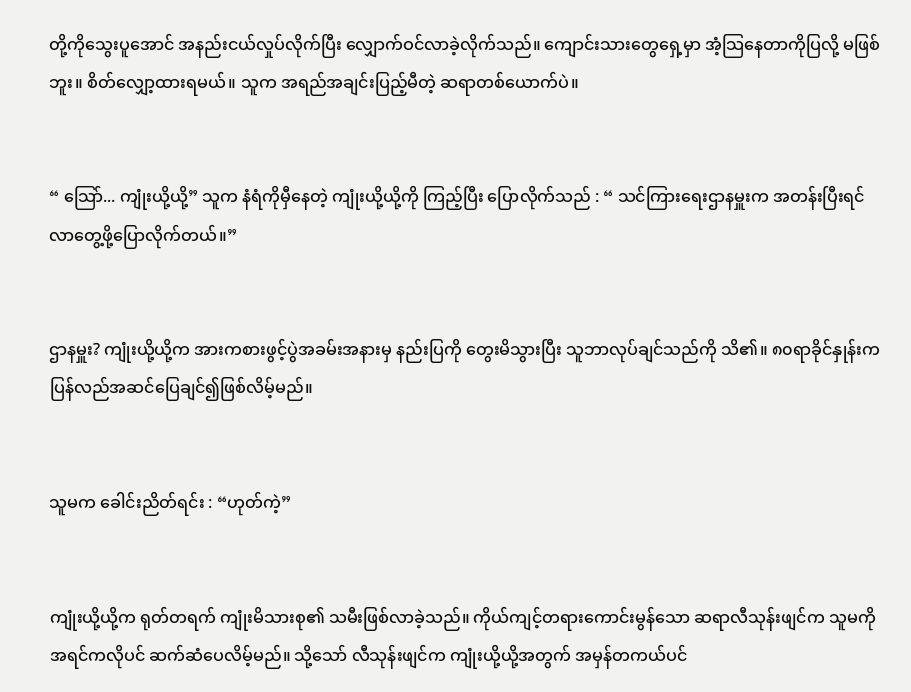တို့ကိုသွေးပူအောင် အနည်းငယ်လှုပ်လိုက်ပြီး လျှောက်ဝင်လာခဲ့လိုက်သည်။ ကျောင်းသားတွေ‌ရှေ့မှာ အံ့သြနေတာကိုပြလို့ မဖြစ်ဘူး။ စိတ်လျှော့ထားရမယ်။ သူက အရည်အချင်းပြည့်မီတဲ့ ဆရာတစ်ယောက်ပဲ။


“ သြော်... ကျုံးယို့ယို့” သူက နံရံကိုမှီနေတဲ့ ကျုံးယို့ယို့ကို ကြည့်ပြီး ပြောလိုက်သည် : “ သင်ကြားရေးဌာနမှူးက အတန်းပြီးရင် လာတွေ့ဖို့ပြောလိုက်တယ်။”


ဌာနမှူး? ကျုံးယို့ယို့က အားကစားဖွင့်ပွဲအခမ်းအနားမှ နည်းပြကို တွေးမိသွားပြီး သူဘာလုပ်ချင်သည်ကို သိ၏။ ၈၀ရာခိုင်နှုန်းက ပြန်လည်အဆင်ပြေချင်၍ဖြစ်လိမ့်မည်။


သူမက ခေါင်းညိတ်ရင်း : “ဟုတ်ကဲ့”


ကျုံးယို့ယို့က ရုတ်တရက် ကျုံးမိသားစု၏ သမီးဖြစ်လာခဲ့သည်။ ကိုယ်ကျင့်တရားကောင်းမွန်သော ဆရာလီသုန်းဖျင်က သူမကို အရင်ကလိုပင် ဆက်ဆံပေလိမ့်မည်။ သို့သော် လီသုန်းဖျင်က ကျုံးယို့ယို့အတွက် အမှန်တကယ်ပင်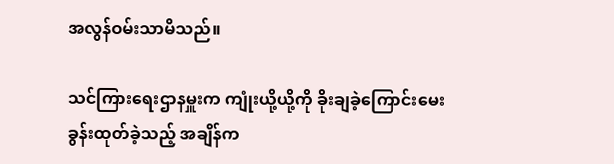အလွန်ဝမ်းသာမိသည်။

သင်ကြားရေးဌာနမှူးက ကျုံးယို့ယို့ကို ခိုးချခဲ့ကြောင်းမေးခွန်းထုတ်ခဲ့သည့် အချိန်က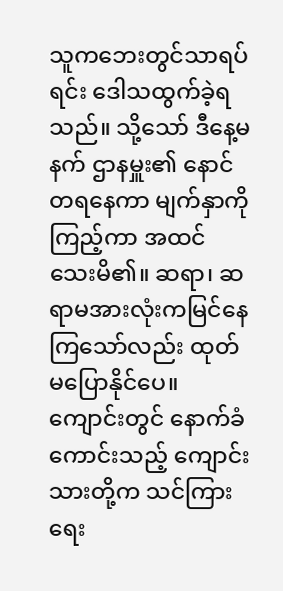သူကဘေးတွင်သာရပ်ရင်း ဒေါသထွက်ခဲ့ရသည်။ သို့သော် ဒီနေ့မနက် ဌာနမှူး၏ နောင်တရနေကာ မျက်နှာကိုကြည့်ကာ အထင်သေးမိ၏။ ဆရာ၊ ဆရာမအားလုံးကမြင်နေကြသော်လည်း ထုတ်မပြောနိုင်ပေ။ ကျောင်းတွင် နောက်ခံကောင်းသည့် ကျောင်းသားတို့က သင်ကြားရေး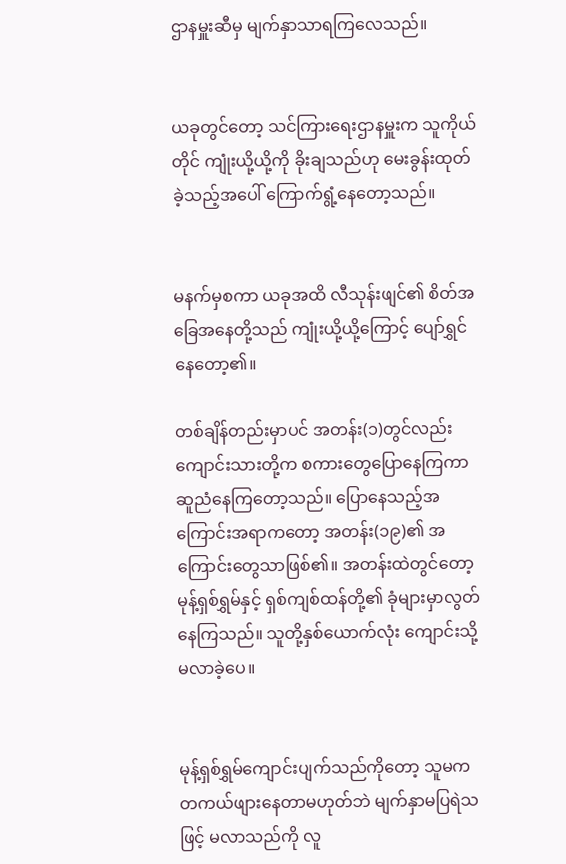ဌာနမှူးဆီမှ မျက်နှာသာရကြလေသည်။


ယခုတွင်တော့ သင်ကြားရေးဌာနမှူးက သူကိုယ်တိုင် ကျုံးယို့ယို့ကို ခိုးချသည်ဟု မေးခွန်းထုတ်ခဲ့သည့်အပေါ် ကြောက်ရွံ့နေတော့သည်။


မနက်မှစကာ ယခုအထိ လီသုန်းဖျင်၏ စိတ်အခြေအနေတို့သည် ကျုံးယို့ယို့ကြောင့် ပျော်ရွှင်နေတော့၏။

တစ်ချိန်တည်းမှာပင် အတန်း(၁)တွင်လည်း ကျောင်းသားတို့က စကားတွေပြောနေကြကာ ဆူညံနေကြတော့သည်။ ပြောနေသည့်အကြောင်းအရာကတော့ အတန်း(၁၉)၏ အကြောင်းတွေသာဖြစ်၏။ အတန်းထဲတွင်တော့ မုန့်ရှစ်ရွှမ်နှင့် ရှစ်ကျစ်ထန်တို့၏ ခုံများမှာလွတ်နေကြသည်။ သူတို့နှစ်ယောက်လုံး ကျောင်းသို့မလာခဲ့ပေ။


မုန့်ရှစ်ရွှမ်ကျောင်းပျက်သည်ကိုတော့ သူမက တကယ်ဖျားနေတာမဟုတ်ဘဲ မျက်နှာမပြရဲသဖြင့် မလာသည်ကို လူ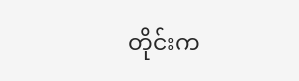တိုင်းက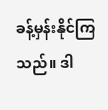ခန့်မှန်းနိုင်ကြသည်။ ဒါ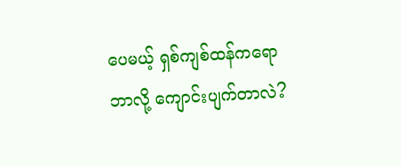ပေမယ့် ရှစ်ကျစ်ထန်ကရော ဘာလို့ ကျောင်းပျက်တာလဲ?